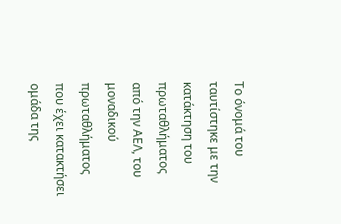Το όνομά του ταυτίστηκε με την κατάκτηση του πρωταθλήματος από την ΑΕΛ, του μοναδικού πρωταθλήματος που έχει κατακτήσει ομάδα της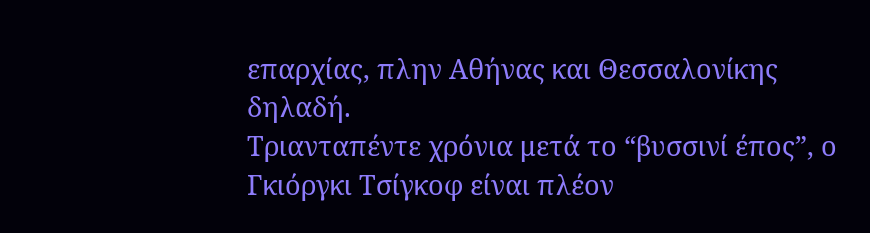επαρχίας, πλην Αθήνας και Θεσσαλονίκης δηλαδή.
Τριανταπέντε χρόνια μετά το “βυσσινί έπος”, ο Γκιόργκι Τσίγκοφ είναι πλέον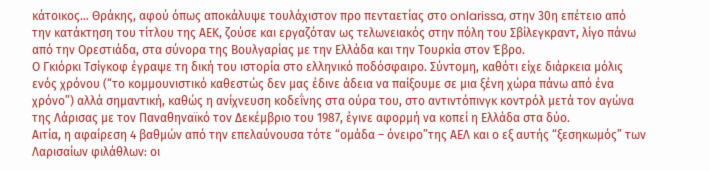κάτοικος… Θράκης, αφού όπως αποκάλυψε τουλάχιστον προ πενταετίας στο onlarissa, στην 30η επέτειο από την κατάκτηση του τίτλου της ΑΕΚ, ζούσε και εργαζόταν ως τελωνειακός στην πόλη του Σβίλεγκραντ, λίγο πάνω από την Ορεστιάδα, στα σύνορα της Βουλγαρίας με την Ελλάδα και την Τουρκία στον Έβρο.
Ο Γκιόρκι Τσίγκοφ έγραψε τη δική του ιστορία στο ελληνικό ποδόσφαιρο. Σύντομη, καθότι είχε διάρκεια μόλις ενός χρόνου (“το κομμουνιστικό καθεστώς δεν μας έδινε άδεια να παίξουμε σε μια ξένη χώρα πάνω από ένα χρόνο”) αλλά σημαντική, καθώς η ανίχνευση κοδεΐνης στα ούρα του, στο αντιντόπινγκ κοντρόλ μετά τον αγώνα της Λάρισας με τον Παναθηναϊκό τον Δεκέμβριο του 1987, έγινε αφορμή να κοπεί η Ελλάδα στα δύο.
Αιτία, η αφαίρεση 4 βαθμών από την επελαύνουσα τότε “ομάδα – όνειρο”της ΑΕΛ και ο εξ αυτής “ξεσηκωμός” των Λαρισαίων φιλάθλων: οι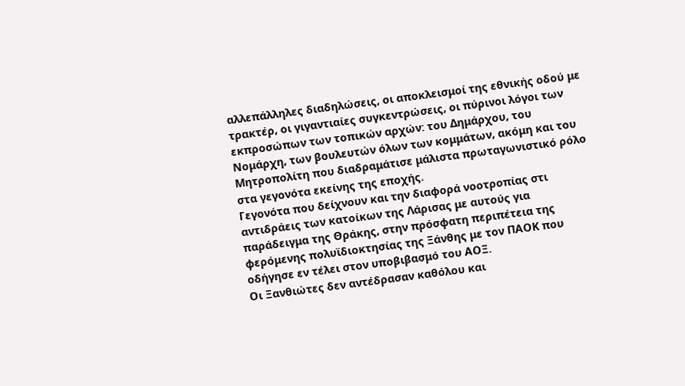αλλεπάλληλες διαδηλώσεις, οι αποκλεισμοί της εθνικής οδού με τρακτέρ, οι γιγαντιαίες συγκεντρώσεις, οι πύρινοι λόγοι των εκπροσώπων των τοπικών αρχών: του Δημάρχου, του Νομάρχη, των βουλευτών όλων των κομμάτων, ακόμη και του Μητροπολίτη που διαδραμάτισε μάλιστα πρωταγωνιστικό ρόλο στα γεγονότα εκείνης της εποχής.
Γεγονότα που δείχνουν και την διαφορά νοοτροπίας στι αντιδράεις των κατοίκων της Λάρισας με αυτούς για παράδειγμα της Θράκης, στην πρόσφατη περιπέτεια της φερόμενης πολυϊδιοκτησίας της Ξάνθης με τον ΠΑΟΚ που οδήγησε εν τέλει στον υποβιβασμό του ΑΟΞ.
Οι Ξανθιώτες δεν αντέδρασαν καθόλου και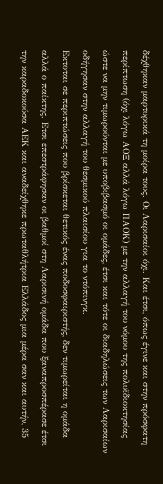δέχθηκαν μαρτυρικά τη μοίρα τους. Οι Λαρισαίοι όχι. Και έτσι, όπως έγινε και στην πρόσφατη περίπτωση (όχι λόγω ΑΟΞ αλλά λόγω ΠΑΟΚ) με την αλλαγή του νόμου της πολυϊδιοκτησίας ώστε να μην τιμωρούνται με υποβιβασμό οι ομάδες, έτσι και τότε οι διαδηλώσεις των Λαρισαίων οδήγησαν στην αλλαγή του θεσμικού πλαισίου για το ντόπινγκ.
Εκτοται σε περιπτώσεις που βρίσκεται θετικός ένας ποδοσφαιριστής, δεν τιμωρείται η ομάδα αλλά ο παίκτης. Ετσι επεστράφησαν οι βαθμοί στη Λαρισινή ομάδα που ξαναπροσπέρασε έτσι την καραδοκούσα ΑΕΚ και αναδείχθηκε πρωταθλήτρια Ελλάδος μια μέρα σαν και αυτήν, 35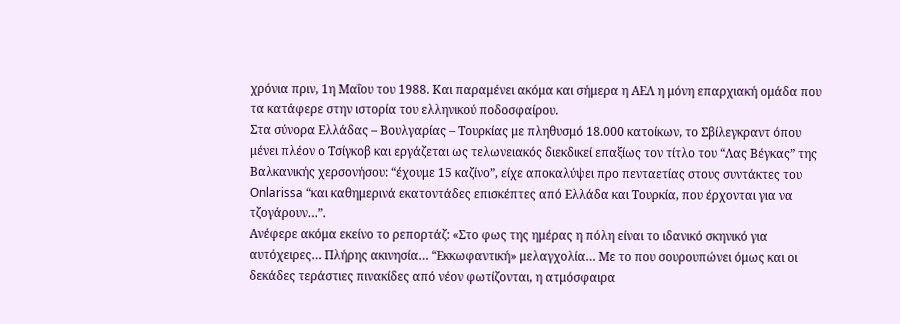χρόνια πριν, 1η Μαΐου του 1988. Και παραμένει ακόμα και σήμερα η ΑΕΛ η μόνη επαρχιακή ομάδα που τα κατάφερε στην ιστορία του ελληνικού ποδοσφαίρου.
Στα σύνορα Ελλάδας – Βουλγαρίας – Τουρκίας με πληθυσμό 18.000 κατοίκων, το Σβίλεγκραντ όπου μένει πλέον ο Τσίγκοβ και εργάζεται ως τελωνειακός διεκδικεί επαξίως τον τίτλο του “Λας Βέγκας” της Βαλκανικής χερσονήσου: “έχουμε 15 καζίνο”, είχε αποκαλύψει προ πενταετίας στους συντάκτες του Onlarissa “και καθημερινά εκατοντάδες επισκέπτες από Ελλάδα και Τουρκία, που έρχονται για να τζογάρουν…”.
Ανέφερε ακόμα εκείνο το ρεπορτάζ: «Στο φως της ημέρας η πόλη είναι το ιδανικό σκηνικό για αυτόχειρες… Πλήρης ακινησία… “Εκκωφαντική» μελαγχολία… Με το που σουρουπώνει όμως και οι δεκάδες τεράστιες πινακίδες από νέον φωτίζονται, η ατμόσφαιρα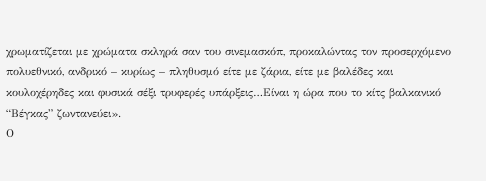χρωματίζεται με χρώματα σκληρά σαν του σινεμασκόπ, προκαλώντας τον προσερχόμενο πολυεθνικό, ανδρικό – κυρίως – πληθυσμό είτε με ζάρια, είτε με βαλέδες και κουλοχέρηδες και φυσικά σέξι τρυφερές υπάρξεις…Είναι η ώρα που το κίτς βαλκανικό “Βέγκας” ζωντανεύει».
Ο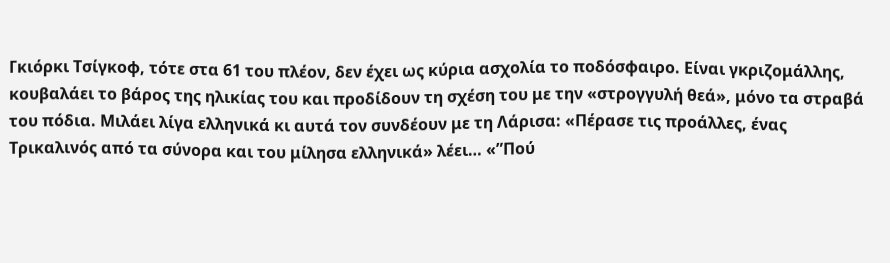Γκιόρκι Τσίγκοφ, τότε στα 61 του πλέον, δεν έχει ως κύρια ασχολία το ποδόσφαιρο. Είναι γκριζομάλλης, κουβαλάει το βάρος της ηλικίας του και προδίδουν τη σχέση του με την «στρογγυλή θεά», μόνο τα στραβά του πόδια. Μιλάει λίγα ελληνικά κι αυτά τον συνδέουν με τη Λάρισα: «Πέρασε τις προάλλες, ένας Τρικαλινός από τα σύνορα και του μίλησα ελληνικά» λέει… «”Πού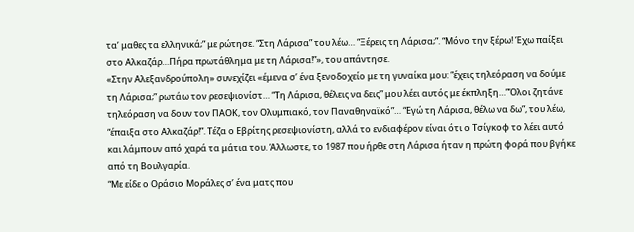τα’ μαθες τα ελληνικά;” με ρώτησε. “Στη Λάρισα” του λέω… “Ξέρεις τη Λάρισα;”. “Μόνο την ξέρω! Έχω παίξει στο Αλκαζάρ…Πήρα πρωτάθλημα με τη Λάρισα!”», του απάντησε.
«Στην Αλεξανδρούπολη» συνεχίζει «έμενα σ’ ένα ξενοδοχείο με τη γυναίκα μου: “έχεις τηλεόραση να δούμε τη Λάρισα;” ρωτάω τον ρεσεψιονίστ… “Τη Λάρισα, θέλεις να δεις” μου λέει αυτός με έκπληξη…”Όλοι ζητάνε τηλεόραση να δουν τον ΠΑΟΚ, τον Ολυμπιακό, τον Παναθηναϊκό”… “Εγώ τη Λάρισα, θέλω να δω”, του λέω, “έπαιξα στο Αλκαζάρ!”. Τέζα ο Εβρίτης ρεσεψιονίστη, αλλά το ενδιαφέρον είναι ότι ο Τσίγκοφ το λέει αυτό και λάμπουν από χαρά τα μάτια του. Άλλωστε, το 1987 που ήρθε στη Λάρισα ήταν η πρώτη φορά που βγήκε από τη Βουλγαρία.
“Με είδε ο Οράσιο Μοράλες σ’ ένα ματς που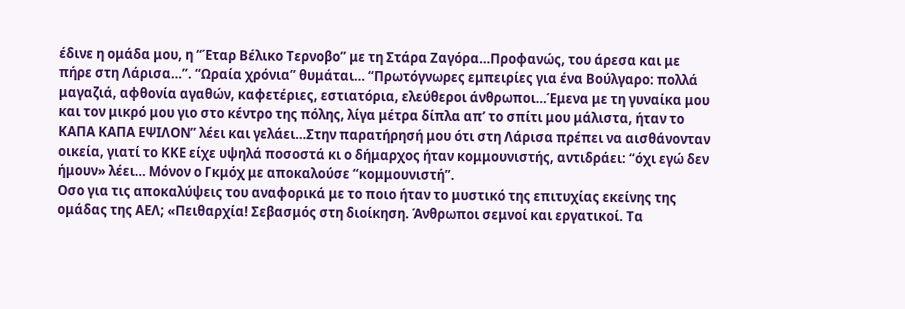έδινε η ομάδα μου, η “Έταρ Βέλικο Τερνοβο” με τη Στάρα Ζαγόρα…Προφανώς, του άρεσα και με πήρε στη Λάρισα…”. “Ωραία χρόνια” θυμάται… “Πρωτόγνωρες εμπειρίες για ένα Βούλγαρο: πολλά μαγαζιά, αφθονία αγαθών, καφετέριες, εστιατόρια, ελεύθεροι άνθρωποι…Έμενα με τη γυναίκα μου και τον μικρό μου γιο στο κέντρο της πόλης, λίγα μέτρα δίπλα απ’ το σπίτι μου μάλιστα, ήταν το ΚΑΠΑ ΚΑΠΑ ΕΨΙΛΟΝ” λέει και γελάει…Στην παρατήρησή μου ότι στη Λάρισα πρέπει να αισθάνονταν οικεία, γιατί το ΚΚΕ είχε υψηλά ποσοστά κι ο δήμαρχος ήταν κομμουνιστής, αντιδράει: “όχι εγώ δεν ήμουν» λέει… Μόνον ο Γκμόχ με αποκαλούσε “κομμουνιστή”.
Οσο για τις αποκαλύψεις του αναφορικά με το ποιο ήταν το μυστικό της επιτυχίας εκείνης της ομάδας της ΑΕΛ; «Πειθαρχία! Σεβασμός στη διοίκηση. Άνθρωποι σεμνοί και εργατικοί. Τα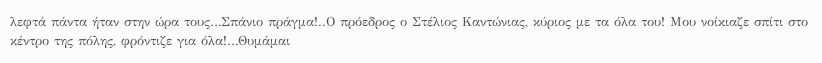λεφτά πάντα ήταν στην ώρα τους…Σπάνιο πράγμα!..Ο πρόεδρος ο Στέλιος Καντώνιας, κύριος με τα όλα του! Μου νοίκιαζε σπίτι στο κέντρο της πόλης, φρόντιζε για όλα!…Θυμάμαι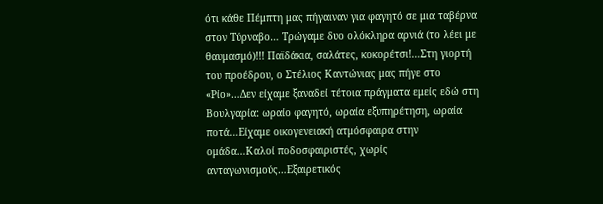ότι κάθε Πέμπτη μας πήγαιναν για φαγητό σε μια ταβέρνα στον Τύρναβο… Τρώγαμε δυο ολόκληρα αρνιά (το λέει με θαυμασμό)!!! Παϊδάκια, σαλάτες, κοκορέτσι!…Στη γιορτή του προέδρου, ο Στέλιος Καντώνιας μας πήγε στο «Ρίο»…Δεν είχαμε ξαναδεί τέτοια πράγματα εμείς εδώ στη Βουλγαρία: ωραίο φαγητό, ωραία εξυπηρέτηση, ωραία ποτά…Είχαμε οικογενειακή ατμόσφαιρα στην ομάδα…Καλοί ποδοσφαιριστές, χωρίς ανταγωνισμούς…Εξαιρετικός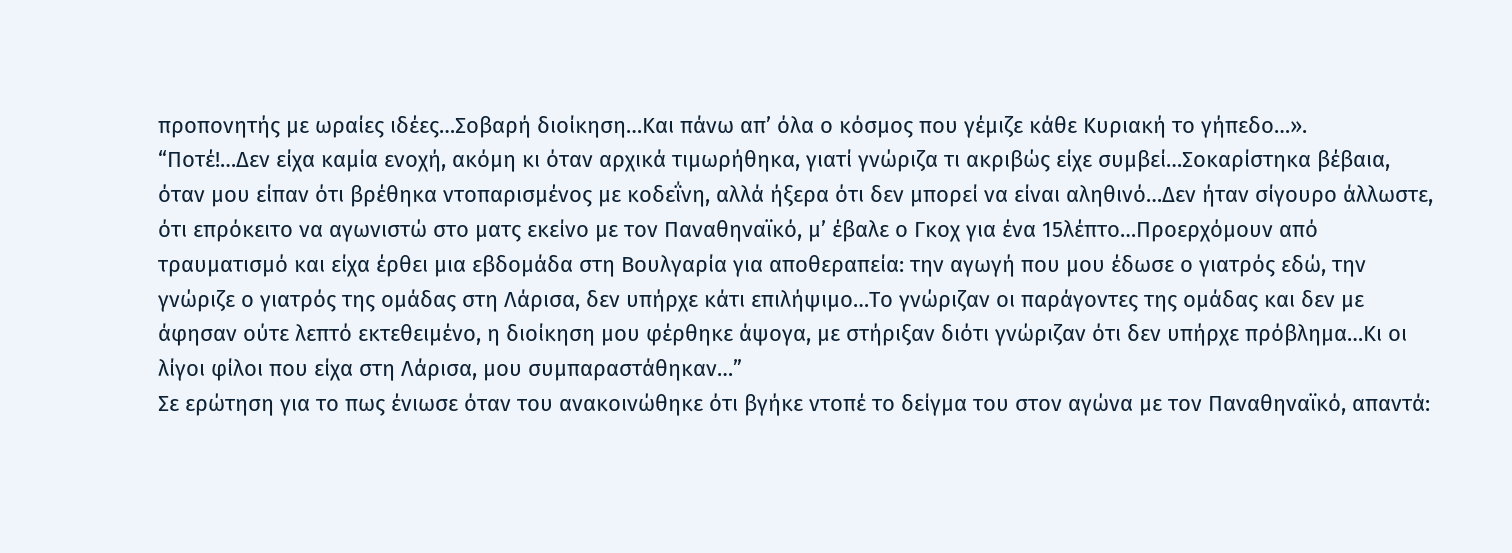προπονητής με ωραίες ιδέες…Σοβαρή διοίκηση…Και πάνω απ’ όλα ο κόσμος που γέμιζε κάθε Κυριακή το γήπεδο…».
“Ποτέ!…Δεν είχα καμία ενοχή, ακόμη κι όταν αρχικά τιμωρήθηκα, γιατί γνώριζα τι ακριβώς είχε συμβεί…Σοκαρίστηκα βέβαια, όταν μου είπαν ότι βρέθηκα ντοπαρισμένος με κοδεΐνη, αλλά ήξερα ότι δεν μπορεί να είναι αληθινό…Δεν ήταν σίγουρο άλλωστε, ότι επρόκειτο να αγωνιστώ στο ματς εκείνο με τον Παναθηναϊκό, μ’ έβαλε ο Γκοχ για ένα 15λέπτο…Προερχόμουν από τραυματισμό και είχα έρθει μια εβδομάδα στη Βουλγαρία για αποθεραπεία: την αγωγή που μου έδωσε ο γιατρός εδώ, την γνώριζε ο γιατρός της ομάδας στη Λάρισα, δεν υπήρχε κάτι επιλήψιμο…Το γνώριζαν οι παράγοντες της ομάδας και δεν με άφησαν ούτε λεπτό εκτεθειμένο, η διοίκηση μου φέρθηκε άψογα, με στήριξαν διότι γνώριζαν ότι δεν υπήρχε πρόβλημα…Κι οι λίγοι φίλοι που είχα στη Λάρισα, μου συμπαραστάθηκαν…”
Σε ερώτηση για το πως ένιωσε όταν του ανακοινώθηκε ότι βγήκε ντοπέ το δείγμα του στον αγώνα με τον Παναθηναϊκό, απαντά: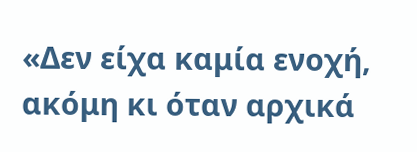«Δεν είχα καμία ενοχή, ακόμη κι όταν αρχικά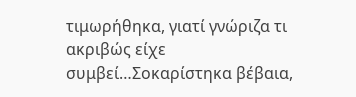τιμωρήθηκα, γιατί γνώριζα τι ακριβώς είχε συμβεί…Σοκαρίστηκα βέβαια,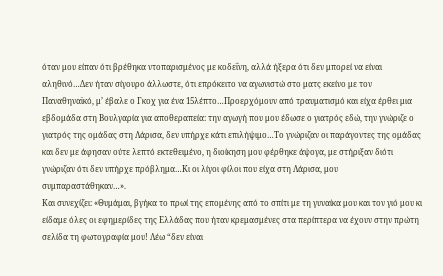όταν μου είπαν ότι βρέθηκα ντοπαρισμένος με κοδεΐνη, αλλά ήξερα ότι δεν μπορεί να είναι αληθινό…Δεν ήταν σίγουρο άλλωστε, ότι επρόκειτο να αγωνιστώ στο ματς εκείνο με τον Παναθηναϊκό, μ’ έβαλε ο Γκοχ για ένα 15λέπτο…Προερχόμουν από τραυματισμό και είχα έρθει μια εβδομάδα στη Βουλγαρία για αποθεραπεία: την αγωγή που μου έδωσε ο γιατρός εδώ, την γνώριζε ο γιατρός της ομάδας στη Λάρισα, δεν υπήρχε κάτι επιλήψιμο…Το γνώριζαν οι παράγοντες της ομάδας και δεν με άφησαν ούτε λεπτό εκτεθειμένο, η διοίκηση μου φέρθηκε άψογα, με στήριξαν διότι γνώριζαν ότι δεν υπήρχε πρόβλημα…Κι οι λίγοι φίλοι που είχα στη Λάρισα, μου συμπαραστάθηκαν…».
Και συνεχίζει: «Θυμάμαι, βγήκα το πρωί της επομένης από το σπίτι με τη γυναίκα μου και τον γιό μου κι είδαμε όλες οι εφημερίδες της Ελλάδας που ήταν κρεμασμένες στα περίπτερα να έχουν στην πρώτη σελίδα τη φωτογραφία μου! Λέω “δεν είναι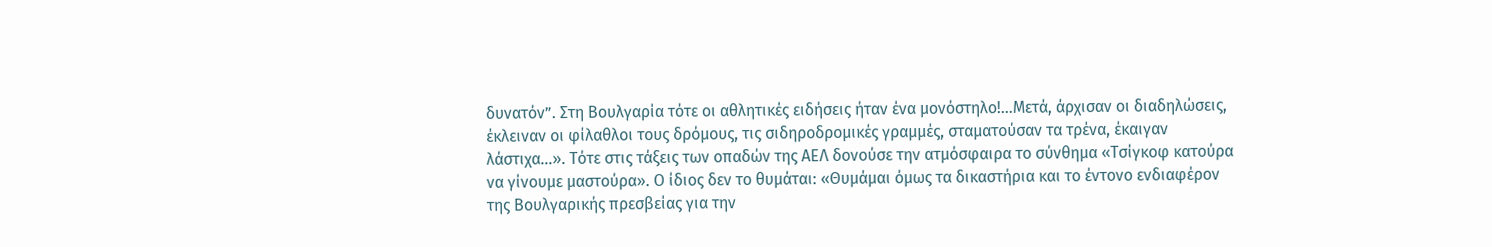δυνατόν”. Στη Βουλγαρία τότε οι αθλητικές ειδήσεις ήταν ένα μονόστηλο!…Μετά, άρχισαν οι διαδηλώσεις, έκλειναν οι φίλαθλοι τους δρόμους, τις σιδηροδρομικές γραμμές, σταματούσαν τα τρένα, έκαιγαν λάστιχα…». Τότε στις τάξεις των οπαδών της ΑΕΛ δονούσε την ατμόσφαιρα το σύνθημα «Τσίγκοφ κατούρα να γίνουμε μαστούρα». Ο ίδιος δεν το θυμάται: «Θυμάμαι όμως τα δικαστήρια και το έντονο ενδιαφέρον της Βουλγαρικής πρεσβείας για την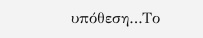υπόθεση…Το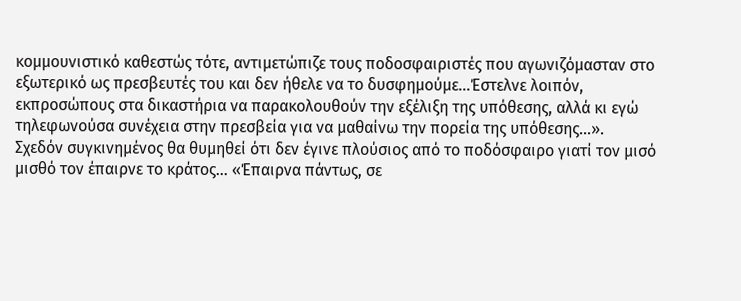κομμουνιστικό καθεστώς τότε, αντιμετώπιζε τους ποδοσφαιριστές που αγωνιζόμασταν στο εξωτερικό ως πρεσβευτές του και δεν ήθελε να το δυσφημούμε…Έστελνε λοιπόν, εκπροσώπους στα δικαστήρια να παρακολουθούν την εξέλιξη της υπόθεσης, αλλά κι εγώ τηλεφωνούσα συνέχεια στην πρεσβεία για να μαθαίνω την πορεία της υπόθεσης…».
Σχεδόν συγκινημένος θα θυμηθεί ότι δεν έγινε πλούσιος από το ποδόσφαιρο γιατί τον μισό μισθό τον έπαιρνε το κράτος… «Έπαιρνα πάντως, σε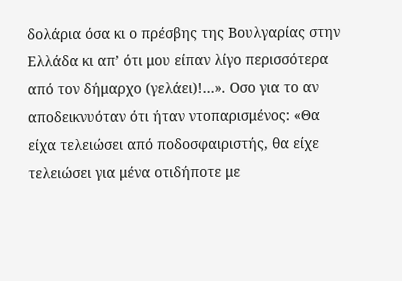δολάρια όσα κι ο πρέσβης της Βουλγαρίας στην Ελλάδα κι απ’ ότι μου είπαν λίγο περισσότερα από τον δήμαρχο (γελάει)!…». Οσο για το αν αποδεικνυόταν ότι ήταν ντοπαρισμένος: «Θα είχα τελειώσει από ποδοσφαιριστής, θα είχε τελειώσει για μένα οτιδήποτε με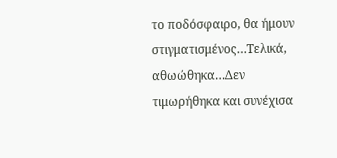το ποδόσφαιρο, θα ήμουν στιγματισμένος…Τελικά, αθωώθηκα…Δεν τιμωρήθηκα και συνέχισα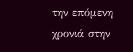την επόμενη χρονιά στην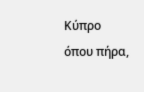Κύπρο όπου πήρα,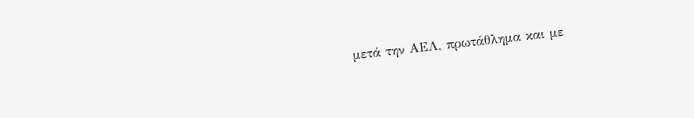μετά την ΑΕΛ, πρωτάθλημα και με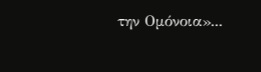την Ομόνοια»...